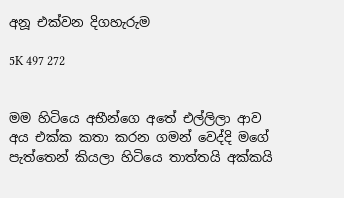අනූ එක්වන දිගහැරුම

5K 497 272


මම හිටියෙ අභීන්ගෙ අතේ එල්ලිලා ආව අය එක්ක කතා කරන ගමන් වෙද්දි මගේ පැත්තෙන් කියලා හිටියෙ තාත්තයි අක්කයි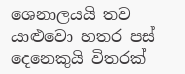ශෙනාලයයි තව යාළුවො හතර පස් දෙනෙකුයි විතරක්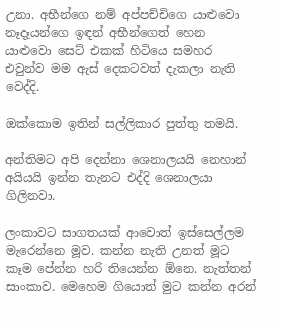උනා. අභීන්ගෙ නම් අප්පච්චිගෙ යාළුවො නෑදෑයන්ගෙ ඉඳන් අභීන්ගෙත් හෙන යාළුවො සෙට් එකක් හිටියෙ සමහර එවුන්ව මම ඇස් දෙකටවත් දැකලා නැති වෙද්දි.

ඔක්කොම ඉතින් සල්ලිකාර පුත්තු තමයි.

අන්තිමට අපි දෙන්නා ශෙනාලයයි නෙහාන් අයියයි ඉන්න තැනට එද්දි ශෙනාලයා ගිලිනවා.

ලංකාවට සාගතයක් ආවොත් ඉස්සෙල්ලම මැරෙන්නෙ මූව. කන්න නැති උනත් මූට කෑම පේන්න හරි තියෙන්න ඕනෙ. නැත්තන් සාංකාව. මෙහෙම ගියොත් මුට කන්න අරන්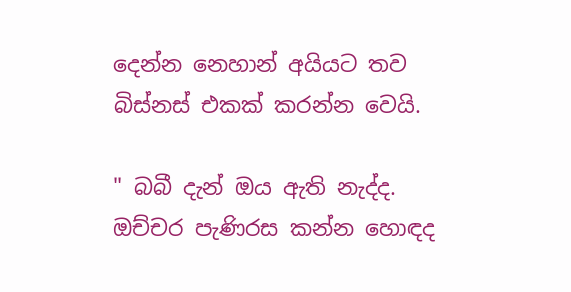දෙන්න නෙහාන් අයියට තව බිස්නස් එකක් කරන්න වෙයි.

" බබී දැන් ඔය ඇති නැද්ද. ඔච්චර පැණිරස කන්න හොඳද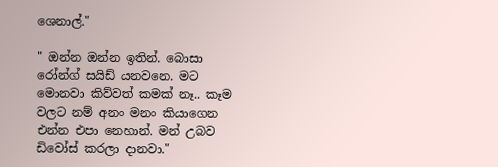ශෙනාල්."

" ඔන්න ඔන්න ඉතින්. බොසා රෝන්ග් සයිඩ් යනවනෙ. මට මොනවා කිව්වත් කමක් නෑ.. කෑම වලට නම් අනං මනං කියාගෙන එන්න එපා නෙහාන්. මන් උබව ඩිවෝස් කරලා දානවා."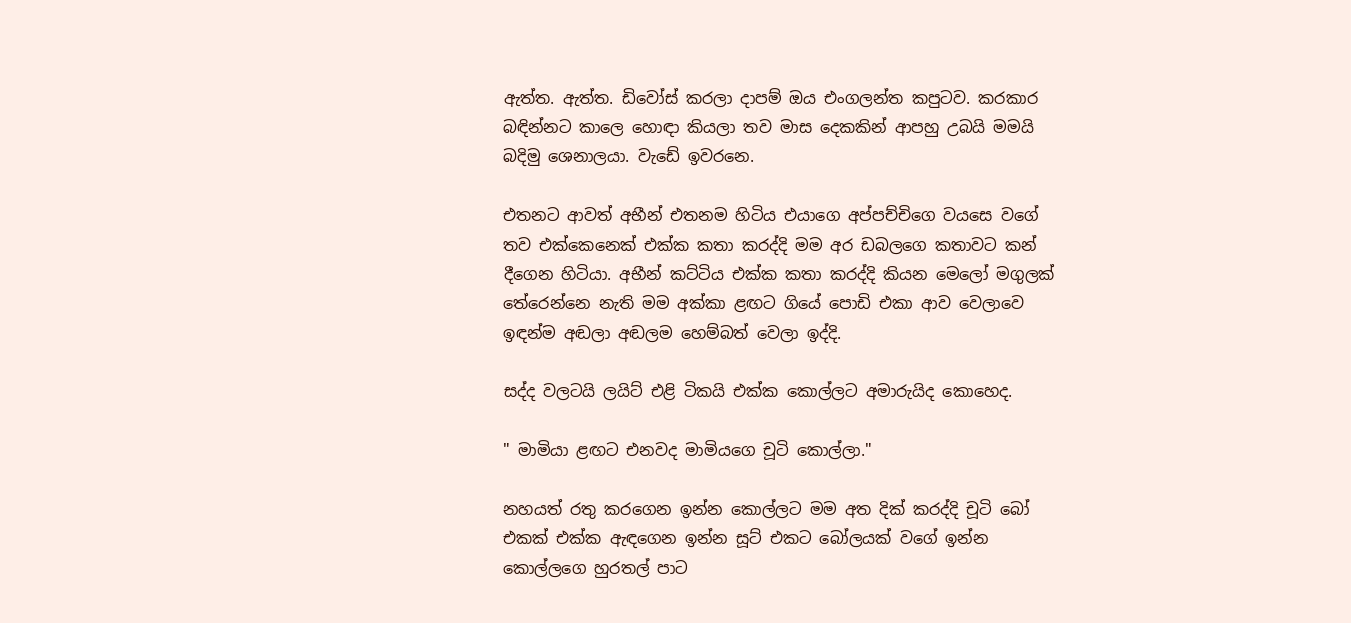ඇත්ත. ඇත්ත. ඩිවෝස් කරලා දාපම් ඔය එංගලන්ත කපුටව. කරකාර බඳින්නට කාලෙ හොඳා කියලා තව මාස දෙකකින් ආපහු උබයි මමයි බදිමු ශෙනාලයා. වැඩේ ඉවරනෙ.

එතනට ආවත් අභීන් එතනම හිටිය එයාගෙ අප්පච්චිගෙ වයසෙ වගේ තව එක්කෙනෙක් එක්ක කතා කරද්දි මම අර ඩබලගෙ කතාවට කන් දීගෙන හිටියා. අභීන් කට්ටිය එක්ක කතා කරද්දි කියන මෙලෝ මගුලක් තේරෙන්නෙ නැති මම අක්කා ළඟට ගියේ පොඩි එකා ආව වෙලාවෙ ඉඳන්ම අඬලා අඬලම හෙම්බත් වෙලා ඉද්දි.

සද්ද වලටයි ලයිට් එළි ටිකයි එක්ක කොල්ලට අමාරුයිද කොහෙද.

" මාමියා ළඟට එනවද මාමියගෙ චූටි කොල්ලා."

නහයත් රතු කරගෙන ඉන්න කොල්ලට මම අත දික් කරද්දි චූටි බෝ එකක් එක්ක ඇඳගෙන ඉන්න සූට් එකට බෝලයක් වගේ ඉන්න කොල්ලගෙ හුරතල් පාට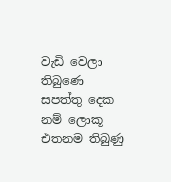වැඩි වෙලා තිබුණෙ සපත්තු දෙක නම් ලොකූ එතනම තිබුණු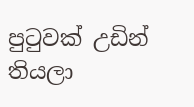පුටුවක් උඩින් තියලා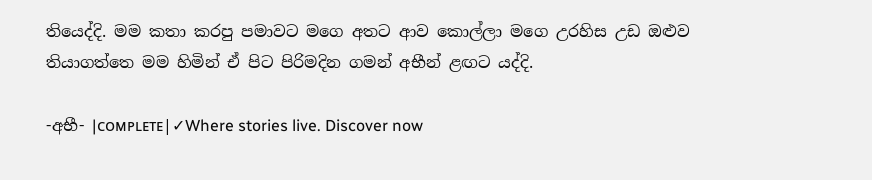තියෙද්දි. මම කතා කරපු පමාවට මගෙ අතට ආව කොල්ලා මගෙ උරහිස උඩ ඔළුව තියාගත්තෙ මම හිමින් ඒ පිට පිරිමදින ගමන් අභීන් ළඟට යද්දි.

-අභී- |ᴄᴏᴍᴘʟᴇᴛᴇ|✓Where stories live. Discover now